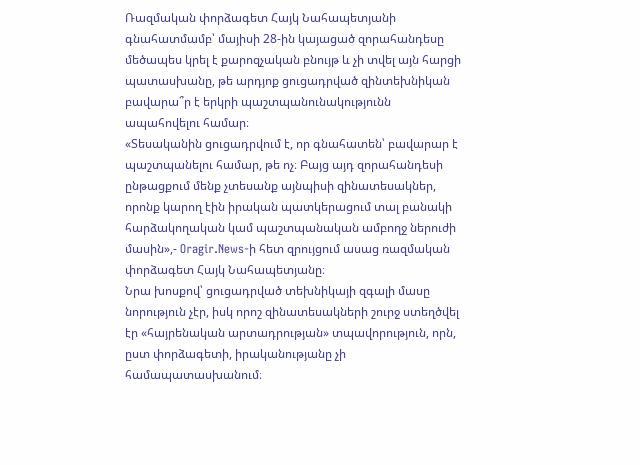Ռազմական փորձագետ Հայկ Նահապետյանի գնահատմամբ՝ մայիսի 28-ին կայացած զորահանդեսը մեծապես կրել է քարոզչական բնույթ և չի տվել այն հարցի պատասխանը, թե արդյոք ցուցադրված զինտեխնիկան բավարա՞ր է երկրի պաշտպանունակությունն ապահովելու համար։
«Տեսականին ցուցադրվում է, որ գնահատեն՝ բավարար է պաշտպանելու համար, թե ոչ։ Բայց այդ զորահանդեսի ընթացքում մենք չտեսանք այնպիսի զինատեսակներ, որոնք կարող էին իրական պատկերացում տալ բանակի հարձակողական կամ պաշտպանական ամբողջ ներուժի մասին»,- Oragir.News-ի հետ զրույցում ասաց ռազմական փորձագետ Հայկ Նահապետյանը։
Նրա խոսքով՝ ցուցադրված տեխնիկայի զգալի մասը նորություն չէր, իսկ որոշ զինատեսակների շուրջ ստեղծվել էր «հայրենական արտադրության» տպավորություն, որն, ըստ փորձագետի, իրականությանը չի համապատասխանում։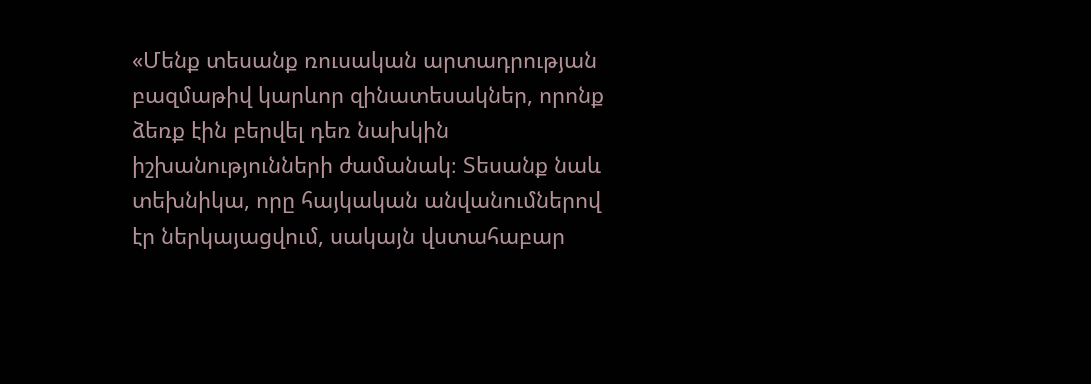«Մենք տեսանք ռուսական արտադրության բազմաթիվ կարևոր զինատեսակներ, որոնք ձեռք էին բերվել դեռ նախկին իշխանությունների ժամանակ։ Տեսանք նաև տեխնիկա, որը հայկական անվանումներով էր ներկայացվում, սակայն վստահաբար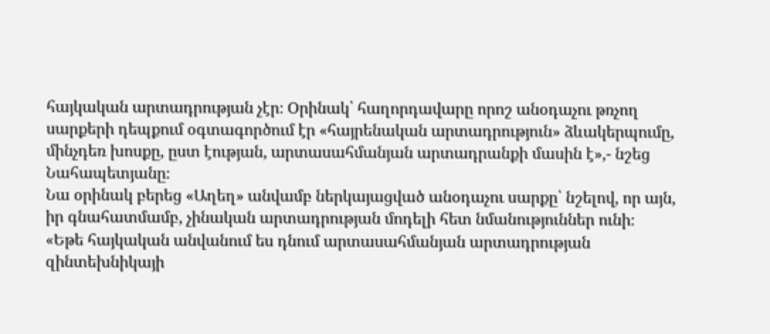հայկական արտադրության չէր։ Օրինակ՝ հաղորդավարը որոշ անօդաչու թռչող սարքերի դեպքում օգտագործում էր «հայրենական արտադրություն» ձևակերպումը, մինչդեռ խոսքը, ըստ էության, արտասահմանյան արտադրանքի մասին է»,- նշեց Նահապետյանը։
Նա օրինակ բերեց «Աղեղ» անվամբ ներկայացված անօդաչու սարքը՝ նշելով, որ այն, իր գնահատմամբ, չինական արտադրության մոդելի հետ նմանություններ ունի։
«Եթե հայկական անվանում ես դնում արտասահմանյան արտադրության զինտեխնիկայի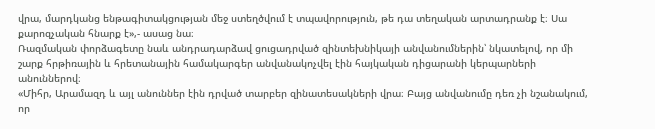վրա, մարդկանց ենթագիտակցության մեջ ստեղծվում է տպավորություն, թե դա տեղական արտադրանք է։ Սա քարոզչական հնարք է»,- ասաց նա։
Ռազմական փորձագետը նաև անդրադարձավ ցուցադրված զինտեխնիկայի անվանումներին՝ նկատելով, որ մի շարք հրթիռային և հրետանային համակարգեր անվանակոչվել էին հայկական դիցարանի կերպարների անուններով։
«Միհր, Արամազդ և այլ անուններ էին դրված տարբեր զինատեսակների վրա։ Բայց անվանումը դեռ չի նշանակում, որ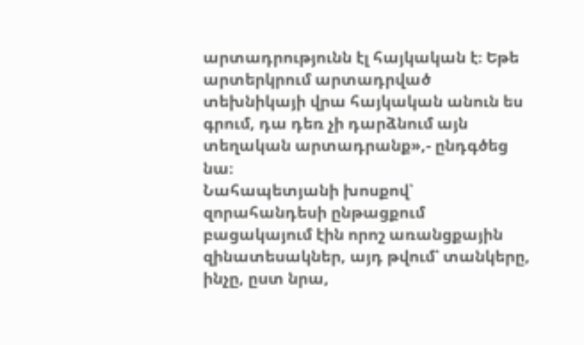արտադրությունն էլ հայկական է։ Եթե արտերկրում արտադրված տեխնիկայի վրա հայկական անուն ես գրում, դա դեռ չի դարձնում այն տեղական արտադրանք»,- ընդգծեց նա։
Նահապետյանի խոսքով՝ զորահանդեսի ընթացքում բացակայում էին որոշ առանցքային զինատեսակներ, այդ թվում՝ տանկերը, ինչը, ըստ նրա,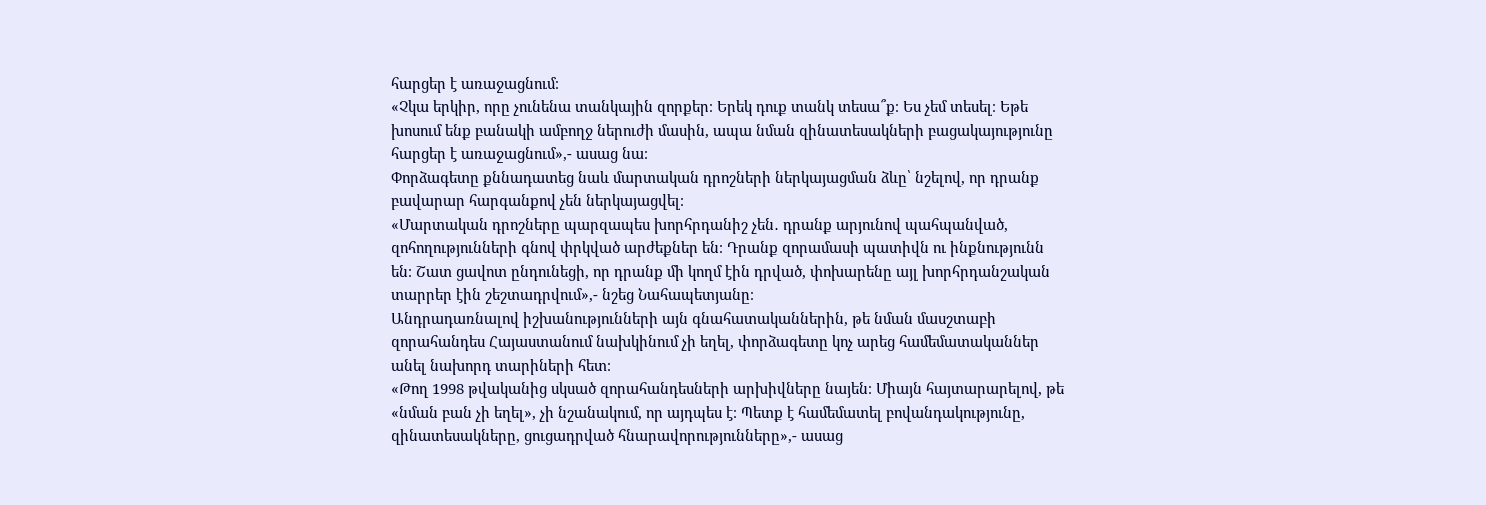հարցեր է առաջացնում։
«Չկա երկիր, որը չունենա տանկային զորքեր։ Երեկ դուք տանկ տեսա՞ք։ Ես չեմ տեսել։ Եթե խոսում ենք բանակի ամբողջ ներուժի մասին, ապա նման զինատեսակների բացակայությունը հարցեր է առաջացնում»,- ասաց նա։
Փորձագետը քննադատեց նաև մարտական դրոշների ներկայացման ձևը՝ նշելով, որ դրանք բավարար հարգանքով չեն ներկայացվել։
«Մարտական դրոշները պարզապես խորհրդանիշ չեն․ դրանք արյունով պահպանված, զոհողությունների գնով փրկված արժեքներ են։ Դրանք զորամասի պատիվն ու ինքնությունն են։ Շատ ցավոտ ընդունեցի, որ դրանք մի կողմ էին դրված, փոխարենը այլ խորհրդանշական տարրեր էին շեշտադրվում»,- նշեց Նահապետյանը։
Անդրադառնալով իշխանությունների այն գնահատականներին, թե նման մասշտաբի զորահանդես Հայաստանում նախկինում չի եղել, փորձագետը կոչ արեց համեմատականներ անել նախորդ տարիների հետ։
«Թող 1998 թվականից սկսած զորահանդեսների արխիվները նայեն։ Միայն հայտարարելով, թե «նման բան չի եղել», չի նշանակում, որ այդպես է։ Պետք է համեմատել բովանդակությունը, զինատեսակները, ցուցադրված հնարավորությունները»,- ասաց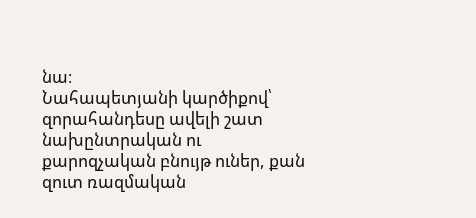նա։
Նահապետյանի կարծիքով՝ զորահանդեսը ավելի շատ նախընտրական ու քարոզչական բնույթ ուներ, քան զուտ ռազմական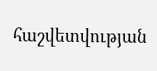հաշվետվության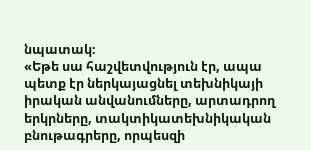նպատակ։
«Եթե սա հաշվետվություն էր, ապա պետք էր ներկայացնել տեխնիկայի իրական անվանումները, արտադրող երկրները, տակտիկատեխնիկական բնութագրերը, որպեսզի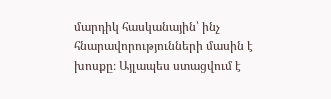մարդիկ հասկանային՝ ինչ հնարավորությունների մասին է խոսքը։ Այլապես ստացվում է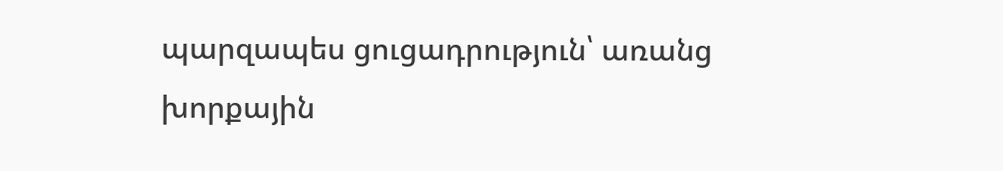պարզապես ցուցադրություն՝ առանց խորքային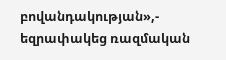բովանդակության»,- եզրափակեց ռազմական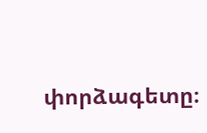փորձագետը։